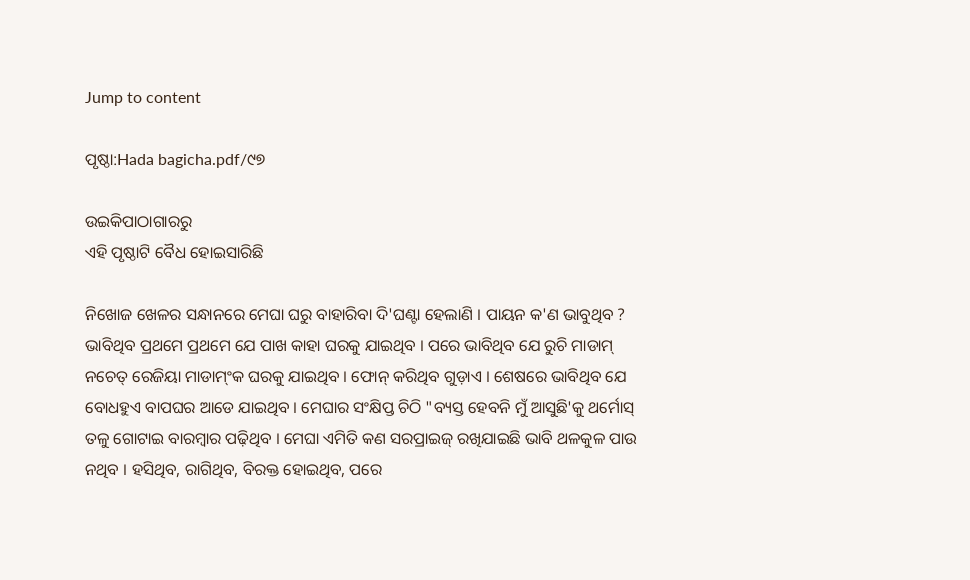Jump to content

ପୃଷ୍ଠା:Hada bagicha.pdf/୯୭

ଉଇକିପାଠାଗାର‌ରୁ
ଏହି ପୃଷ୍ଠାଟି ବୈଧ ହୋଇସାରିଛି

ନିଖୋଜ ଖେଳର ସନ୍ଧାନରେ ମେଘା ଘରୁ ବାହାରିବା ଦି'ଘଣ୍ଟା ହେଲାଣି । ପାୟନ କ'ଣ ଭାବୁଥିବ ? ଭାବିଥିବ ପ୍ରଥମେ ପ୍ରଥମେ ଯେ ପାଖ କାହା ଘରକୁ ଯାଇଥିବ । ପରେ ଭାବିଥିବ ଯେ ରୁଚି ମାଡାମ୍ ନଚେତ୍ ରେଜିୟା ମାଡାମ୍ଂକ ଘରକୁ ଯାଇଥିବ । ଫୋନ୍ କରିଥିବ ଗୁଡ଼ାଏ । ଶେଷରେ ଭାବିଥିବ ଯେ ବୋଧହୁଏ ବାପଘର ଆଡେ ଯାଇଥିବ । ମେଘାର ସଂକ୍ଷିପ୍ତ ଚିଠି "ବ୍ୟସ୍ତ ହେବନି ମୁଁ ଆସୁଛି'କୁ ଥର୍ମୋସ୍ ତଳୁ ଗୋଟାଇ ବାରମ୍ବାର ପଢ଼ିଥିବ । ମେଘା ଏମିତି କଣ ସରପ୍ରାଇଜ୍ ରଖିଯାଇଛି ଭାବି ଥଳକୁଳ ପାଉ ନଥିବ । ହସିଥିବ, ରାଗିଥିବ, ବିରକ୍ତ ହୋଇଥିବ, ପରେ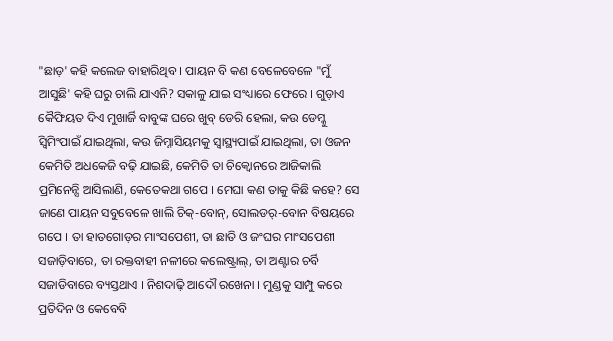"ଛାଡ଼' କହି କଲେଜ ବାହାରିଥିବ । ପାୟନ ବି କଣ ବେଳେବେଳେ "ମୁଁ ଆସୁଛି' କହି ଘରୁ ଚାଲି ଯାଏନି? ସକାଳୁ ଯାଇ ସଂଧ୍ୟାରେ ଫେରେ । ଗୁଡ଼ାଏ କୈଫିୟତ ଦିଏ ମୁଖାର୍ଜି ବାବୁଙ୍କ ଘରେ ଖୁବ୍ ଡେରି ହେଲା, କଉ ଡେମ୍କୁ ସ୍ୱିମିଂପାଇଁ ଯାଇଥିଲା, କଉ ଜିମ୍ନାସିୟମକୁ ସ୍ୱାସ୍ଥ୍ୟପାଇଁ ଯାଇଥିଲା, ତା ଓଜନ କେମିତି ଅଧକେଜି ବଢ଼ି ଯାଇଛି, କେମିତି ତା ଚିକ୍ବୋନରେ ଆଜିକାଲି ପ୍ରମିନେନ୍ସି ଆସିଲାଣି, କେତେକଥା ଗପେ । ମେଘା କଣ ତାକୁ କିଛି କହେ? ସେ ଜାଣେ ପାୟନ ସବୁବେଳେ ଖାଲି ଚିକ୍-ବୋନ୍, ସୋଲଡର୍-ବୋନ ବିଷୟରେ ଗପେ । ତା ହାତଗୋଡ଼ର ମାଂସପେଶୀ, ତା ଛାତି ଓ ଜଂଘର ମାଂସପେଶୀ ସଜାଡ଼ିବାରେ, ତା ରକ୍ତବାହୀ ନଳୀରେ କଲେଷ୍ଟ୍ରାଲ୍, ତା ଅଣ୍ଟାର ଚର୍ବି ସଜାଡିବାରେ ବ୍ୟସ୍ତଥାଏ । ନିଶଦାଢ଼ି ଆଦୌ ରଖେନା । ମୁଣ୍ଡକୁ ସାମ୍ପୁ କରେ ପ୍ରତିଦିନ ଓ କେବେବି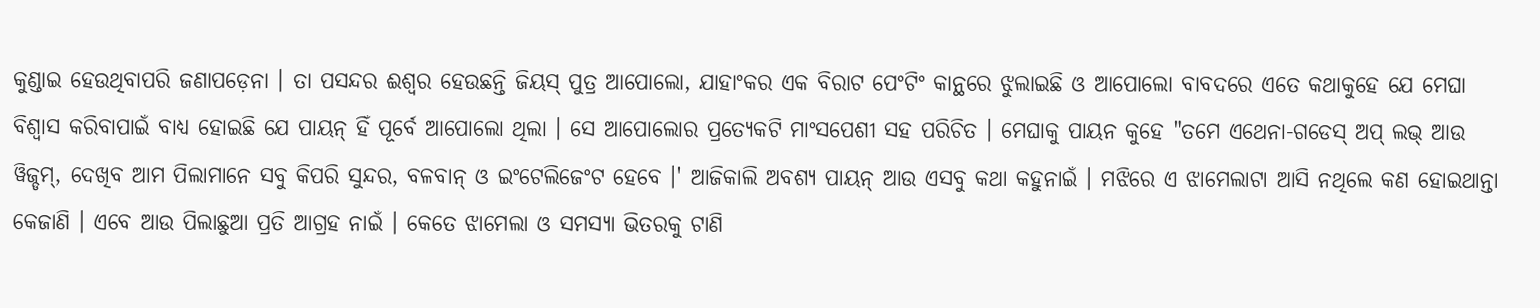କୁଣ୍ଡାଇ ହେଉଥିବାପରି ଜଣାପଡ଼େନା । ତା ପସନ୍ଦର ଈଶ୍ୱର ହେଉଛନ୍ତି ଜିୟସ୍ ପୁତ୍ର ଆପୋଲୋ, ଯାହାଂକର ଏକ ବିରାଟ ପେଂଟିଂ କାନ୍ଥରେ ଝୁଲାଇଛି ଓ ଆପୋଲୋ ବାବଦରେ ଏତେ କଥାକୁହେ ଯେ ମେଘା ବିଶ୍ୱାସ କରିବାପାଇଁ ବାଧ୍ୟ ହୋଇଛି ଯେ ପାୟନ୍ ହିଁ ପୂର୍ବେ ଆପୋଲୋ ଥିଲା । ସେ ଆପୋଲୋର ପ୍ରତ୍ୟେକଟି ମାଂସପେଶୀ ସହ ପରିଚିତ । ମେଘାକୁ ପାୟନ କୁହେ "ତମେ ଏଥେନା-ଗଡେସ୍ ଅପ୍ ଲଭ୍ ଆଉ ୱିଜ୍ଡମ୍, ଦେଖିବ ଆମ ପିଲାମାନେ ସବୁ କିପରି ସୁନ୍ଦର, ବଳବାନ୍ ଓ ଇଂଟେଲିଜେଂଟ ହେବେ ।' ଆଜିକାଲି ଅବଶ୍ୟ ପାୟନ୍ ଆଉ ଏସବୁ କଥା କହୁନାଇଁ । ମଝିରେ ଏ ଝାମେଲାଟା ଆସି ନଥିଲେ କଣ ହୋଇଥାନ୍ତା କେଜାଣି । ଏବେ ଆଉ ପିଲାଛୁଆ ପ୍ରତି ଆଗ୍ରହ ନାଇଁ । କେତେ ଝାମେଲା ଓ ସମସ୍ୟା ଭିତରକୁ ଟାଣି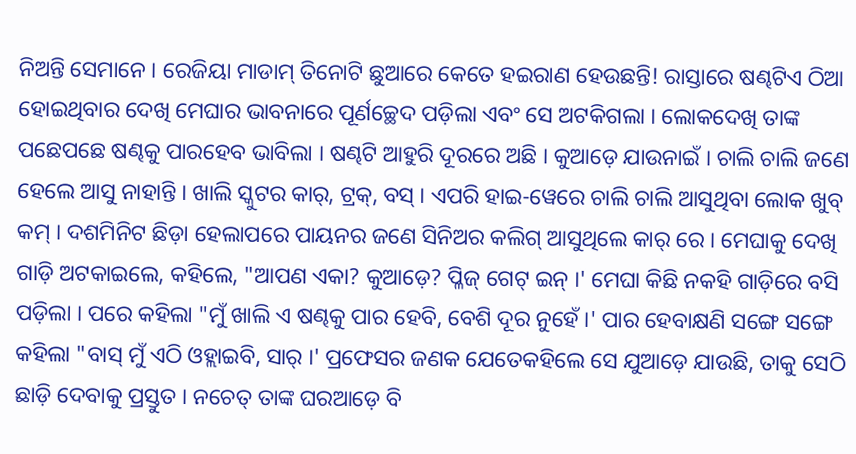ନିଅନ୍ତି ସେମାନେ । ରେଜିୟା ମାଡାମ୍ ତିନୋଟି ଛୁଆରେ କେତେ ହଇରାଣ ହେଉଛନ୍ତି! ରାସ୍ତାରେ ଷଣ୍ଢଟିଏ ଠିଆ ହୋଇଥିବାର ଦେଖି ମେଘାର ଭାବନାରେ ପୂର୍ଣଚ୍ଛେଦ ପଡ଼ିଲା ଏବଂ ସେ ଅଟକିଗଲା । ଲୋକଦେଖି ତାଙ୍କ ପଛେପଛେ ଷଣ୍ଢକୁ ପାରହେବ ଭାବିଲା । ଷଣ୍ଢଟି ଆହୁରି ଦୂରରେ ଅଛି । କୁଆଡ଼େ ଯାଉନାଇଁ । ଚାଲି ଚାଲି ଜଣେ ହେଲେ ଆସୁ ନାହାନ୍ତି । ଖାଲି ସ୍କୁଟର କାର୍, ଟ୍ରକ୍, ବସ୍ । ଏପରି ହାଇ-ୱେରେ ଚାଲି ଚାଲି ଆସୁଥିବା ଲୋକ ଖୁବ୍ କମ୍ । ଦଶମିନିଟ ଛିଡ଼ା ହେଲାପରେ ପାୟନର ଜଣେ ସିନିଅର କଲିଗ୍ ଆସୁଥିଲେ କାର୍ ରେ । ମେଘାକୁ ଦେଖି ଗାଡ଼ି ଅଟକାଇଲେ, କହିଲେ, "ଆପଣ ଏକା? କୁଆଡ଼େ? ପ୍ଳିଜ୍ ଗେଟ୍ ଇନ୍ ।' ମେଘା କିଛି ନକହି ଗାଡ଼ିରେ ବସି ପଡ଼ିଲା । ପରେ କହିଲା "ମୁଁ ଖାଲି ଏ ଷଣ୍ଢକୁ ପାର ହେବି, ବେଶି ଦୂର ନୁହେଁ ।' ପାର ହେବାକ୍ଷଣି ସଙ୍ଗେ ସଙ୍ଗେ କହିଲା "ବାସ୍ ମୁଁ ଏଠି ଓହ୍ଲାଇବି, ସାର୍ ।' ପ୍ରଫେସର ଜଣକ ଯେତେକହିଲେ ସେ ଯୁଆଡ଼େ ଯାଉଛି, ତାକୁ ସେଠି ଛାଡ଼ି ଦେବାକୁ ପ୍ରସ୍ତୁତ । ନଚେତ୍ ତାଙ୍କ ଘରଆଡ଼େ ବି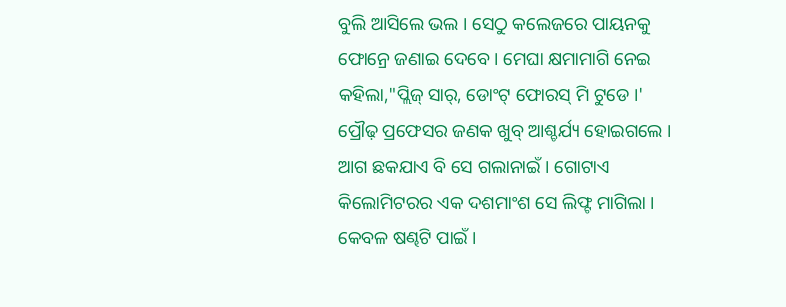ବୁଲି ଆସିଲେ ଭଲ । ସେଠୁ କଲେଜରେ ପାୟନକୁ ଫୋନ୍ରେ ଜଣାଇ ଦେବେ । ମେଘା କ୍ଷମାମାଗି ନେଇ କହିଲା,"ପ୍ଲିଜ୍ ସାର୍, ଡୋଂଟ୍ ଫୋରସ୍ ମି ଟୁଡେ ।' ପ୍ରୌଢ଼ ପ୍ରଫେସର ଜଣକ ଖୁବ୍ ଆଶ୍ଚର୍ଯ୍ୟ ହୋଇଗଲେ । ଆଗ ଛକଯାଏ ବି ସେ ଗଲାନାଇଁ । ଗୋଟାଏ କିଲୋମିଟରର ଏକ ଦଶମାଂଶ ସେ ଲିଫ୍ଟ ମାଗିଲା । କେବଳ ଷଣ୍ଢଟି ପାଇଁ ।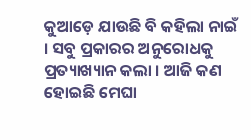କୁଆଡ଼େ ଯାଉଛି ବି କହିଲା ନାଇଁ । ସବୁ ପ୍ରକାରର ଅନୁରୋଧକୁ ପ୍ରତ୍ୟାଖ୍ୟାନ କଲା । ଆଜି କଣ ହୋଇଛି ମେଘା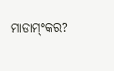ମାଡାମ୍ଂକର?